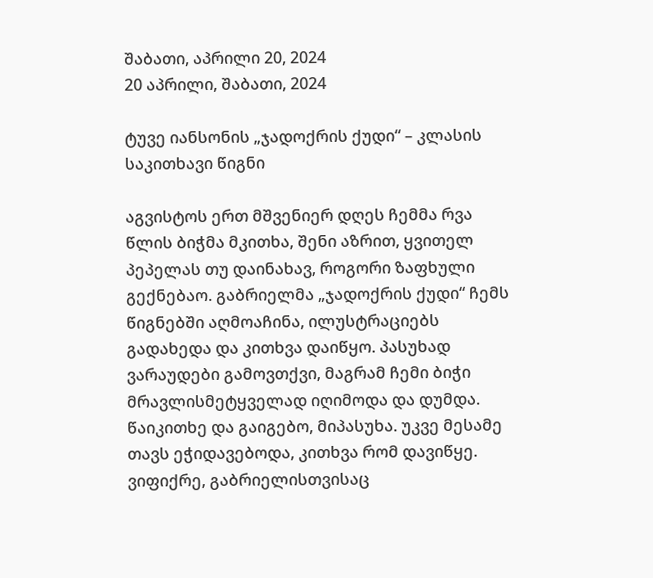შაბათი, აპრილი 20, 2024
20 აპრილი, შაბათი, 2024

ტუვე იანსონის „ჯადოქრის ქუდი“ – კლასის საკითხავი წიგნი

აგვისტოს ერთ მშვენიერ დღეს ჩემმა რვა წლის ბიჭმა მკითხა, შენი აზრით, ყვითელ პეპელას თუ დაინახავ, როგორი ზაფხული გექნებაო. გაბრიელმა „ჯადოქრის ქუდი“ ჩემს წიგნებში აღმოაჩინა, ილუსტრაციებს გადახედა და კითხვა დაიწყო. პასუხად ვარაუდები გამოვთქვი, მაგრამ ჩემი ბიჭი მრავლისმეტყველად იღიმოდა და დუმდა. წაიკითხე და გაიგებო, მიპასუხა. უკვე მესამე თავს ეჭიდავებოდა, კითხვა რომ დავიწყე. ვიფიქრე, გაბრიელისთვისაც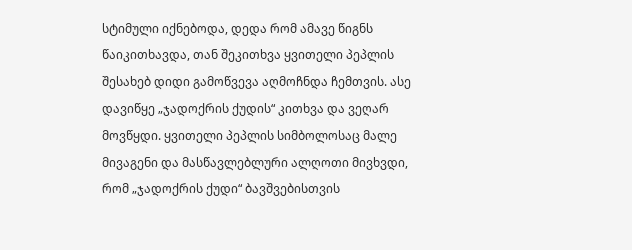სტიმული იქნებოდა, დედა რომ ამავე წიგნს წაიკითხავდა, თან შეკითხვა ყვითელი პეპლის შესახებ დიდი გამოწვევა აღმოჩნდა ჩემთვის. ასე დავიწყე „ჯადოქრის ქუდის“ კითხვა და ვეღარ მოვწყდი. ყვითელი პეპლის სიმბოლოსაც მალე მივაგენი და მასწავლებლური ალღოთი მივხვდი, რომ „ჯადოქრის ქუდი“ ბავშვებისთვის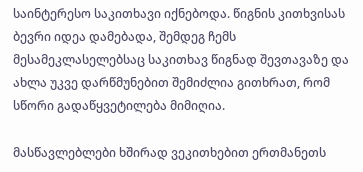საინტერესო საკითხავი იქნებოდა. წიგნის კითხვისას ბევრი იდეა დამებადა, შემდეგ ჩემს მესამეკლასელებსაც საკითხავ წიგნად შევთავაზე და ახლა უკვე დარწმუნებით შემიძლია გითხრათ, რომ სწორი გადაწყვეტილება მიმიღია.

მასწავლებლები ხშირად ვეკითხებით ერთმანეთს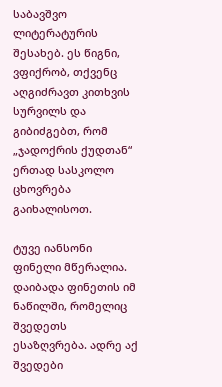საბავშვო ლიტერატურის შესახებ. ეს წიგნი, ვფიქრობ, თქვენც აღგიძრავთ კითხვის სურვილს და გიბიძგებთ, რომ „ჯადოქრის ქუდთან“ ერთად სასკოლო ცხოვრება გაიხალისოთ.

ტუვე იანსონი ფინელი მწერალია. დაიბადა ფინეთის იმ ნაწილში, რომელიც შვედეთს ესაზღვრება. ადრე აქ შვედები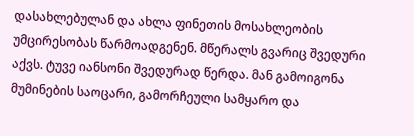დასახლებულან და ახლა ფინეთის მოსახლეობის უმცირესობას წარმოადგენენ. მწერალს გვარიც შვედური აქვს. ტუვე იანსონი შვედურად წერდა. მან გამოიგონა მუმინების საოცარი, გამორჩეული სამყარო და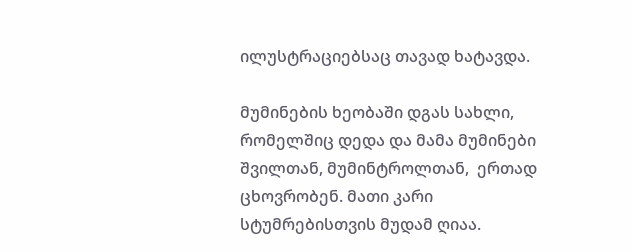ილუსტრაციებსაც თავად ხატავდა.

მუმინების ხეობაში დგას სახლი, რომელშიც დედა და მამა მუმინები შვილთან, მუმინტროლთან,  ერთად ცხოვრობენ. მათი კარი სტუმრებისთვის მუდამ ღიაა.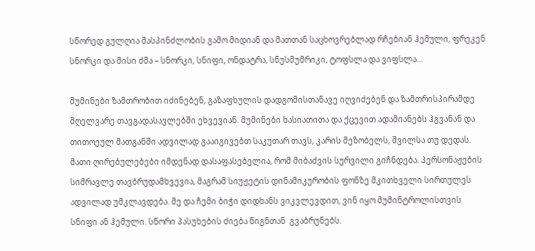სწორედ გულღია მასპინძლობის გამო მიდიან და მათთან საცხოვრებლად რჩებიან ჰემული, ფრეკენ სნორკი და მისი ძმა – სნორკი, სნიფი, ონდატრა, სნუსმუმრიკი, ტოფსლა და ვიფსლა…

მუმინები ზამთრობით იძინებენ, გაზაფხულის დადგომისთანავე იღვიძებენ და ზამთრისპირამდე მღელვარე თავგადასავლებში ეხვევიან. მუმინები ხასიათითა და ქცევით ადამიანებს ჰგვანან და თითოეულ მათგანში ადვილად გააიგივებთ საკუთარ თავს, კარის მეზობელს, შვილსა თუ დედას. მათი ღირებულებები იმდენად დასაფასებელია, რომ მიბაძვის სურვილი გიჩნდება. პერსონაჟების სიმრავლე თავბრუდამხვევია, მაგრამ სიუჟეტის დინამიკურობის ფონზე მკითხველი სირთულეს ადვილად უმკლავდება. მე და ჩემი ბიჭი დიდხანს ვიკვლევდით, ვინ იყო მუმინტროლისთვის სნიფი ან ჰემული. სწორი პასუხების ძიება წიგნთან  გვაბრუნებს.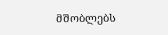მშობლებს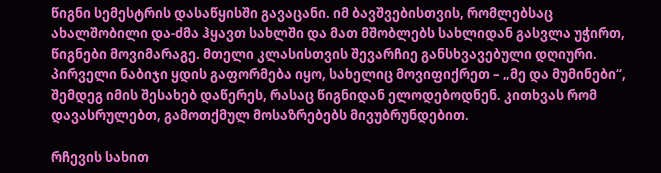წიგნი სემესტრის დასაწყისში გავაცანი. იმ ბავშვებისთვის, რომლებსაც ახალშობილი და-ძმა ჰყავთ სახლში და მათ მშობლებს სახლიდან გასვლა უჭირთ, წიგნები მოვიმარაგე. მთელი კლასისთვის შევარჩიე განსხვავებული დღიური. პირველი ნაბიჯი ყდის გაფორმება იყო, სახელიც მოვიფიქრეთ – „მე და მუმინები“, შემდეგ იმის შესახებ დაწერეს, რასაც წიგნიდან ელოდებოდნენ. კითხვას რომ დავასრულებთ, გამოთქმულ მოსაზრებებს მივუბრუნდებით.

რჩევის სახით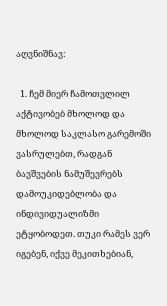აღვნიშნავ:

  1. ჩემ მიერ ჩამოთვლილ აქტივობებ მხოლოდ და მხოლოდ საკლასო გარემოში ვასრულებთ, რადგან ბავშვების ნამუშევრებს დამოუკიდებლობა და ინდივიდუალიზმი ეტყობოდეთ. თუკი რამეს ვერ იგებენ, იქვე მეკითხებიან,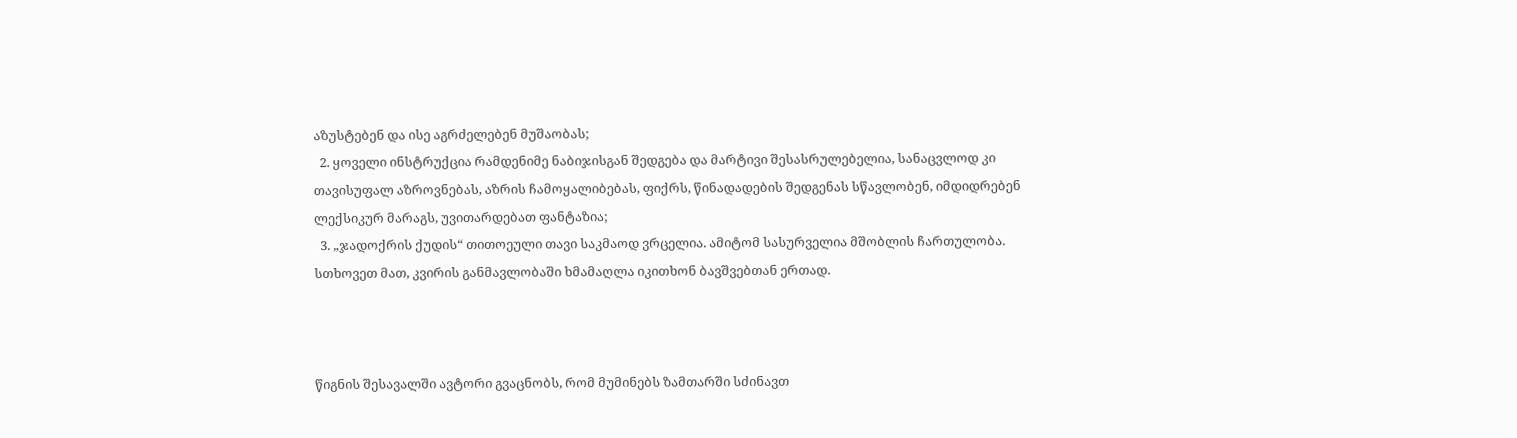აზუსტებენ და ისე აგრძელებენ მუშაობას;
  2. ყოველი ინსტრუქცია რამდენიმე ნაბიჯისგან შედგება და მარტივი შესასრულებელია, სანაცვლოდ კი თავისუფალ აზროვნებას, აზრის ჩამოყალიბებას, ფიქრს, წინადადების შედგენას სწავლობენ, იმდიდრებენ ლექსიკურ მარაგს, უვითარდებათ ფანტაზია;
  3. „ჯადოქრის ქუდის“ თითოეული თავი საკმაოდ ვრცელია. ამიტომ სასურველია მშობლის ჩართულობა. სთხოვეთ მათ, კვირის განმავლობაში ხმამაღლა იკითხონ ბავშვებთან ერთად.



წიგნის შესავალში ავტორი გვაცნობს, რომ მუმინებს ზამთარში სძინავთ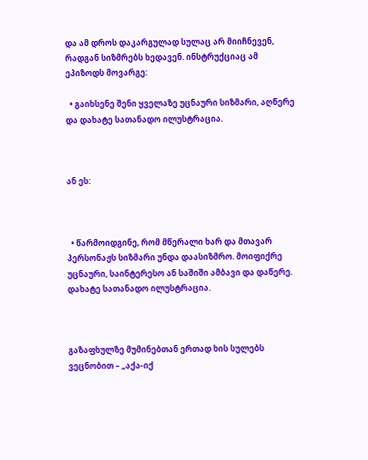და ამ დროს დაკარგულად სულაც არ მიიჩნევენ, რადგან სიზმრებს ხედავენ. ინსტრუქციაც ამ ეპიზოდს მოვარგე:

  • გაიხსენე შენი ყველაზე უცნაური სიზმარი, აღწერე და დახატე სათანადო ილუსტრაცია.



ან ეს:



  • წარმოიდგინე, რომ მწერალი ხარ და მთავარ პერსონაჟს სიზმარი უნდა დაასიზმრო. მოიფიქრე უცნაური, საინტერესო ან საშიში ამბავი და დაწერე. დახატე სათანადო ილუსტრაცია.



გაზაფხულზე მუმინებთან ერთად ხის სულებს ვეცნობით – „აქა-იქ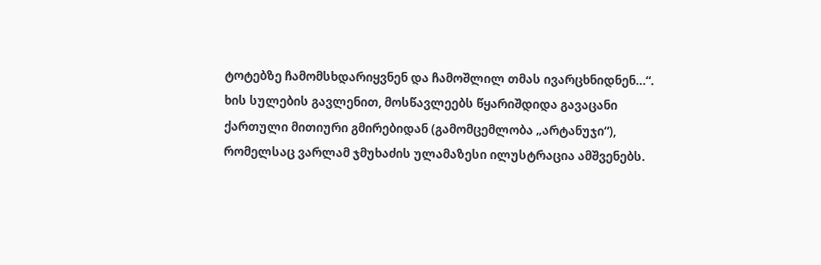ტოტებზე ჩამომსხდარიყვნენ და ჩამოშლილ თმას ივარცხნიდნენ…“.  ხის სულების გავლენით, მოსწავლეებს წყარიშდიდა გავაცანი ქართული მითიური გმირებიდან (გამომცემლობა „არტანუჯი“), რომელსაც ვარლამ ჯმუხაძის ულამაზესი ილუსტრაცია ამშვენებს.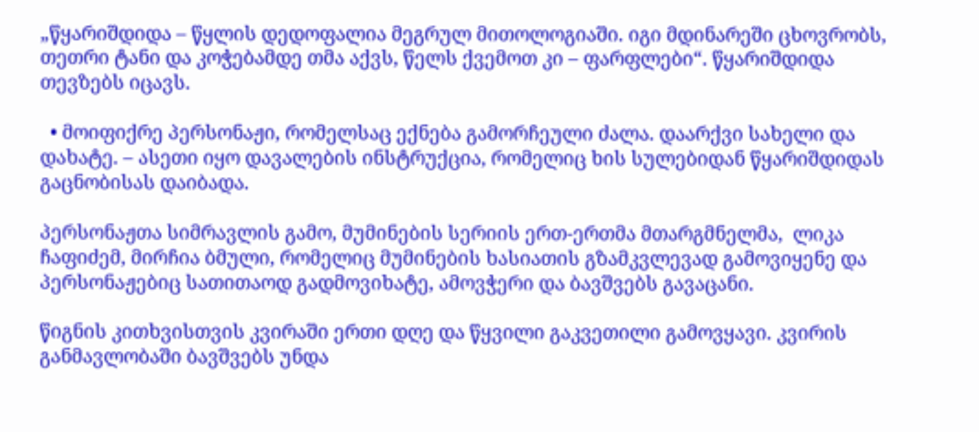„წყარიშდიდა – წყლის დედოფალია მეგრულ მითოლოგიაში. იგი მდინარეში ცხოვრობს, თეთრი ტანი და კოჭებამდე თმა აქვს, წელს ქვემოთ კი – ფარფლები“. წყარიშდიდა თევზებს იცავს.

  • მოიფიქრე პერსონაჟი, რომელსაც ექნება გამორჩეული ძალა. დაარქვი სახელი და დახატე. – ასეთი იყო დავალების ინსტრუქცია, რომელიც ხის სულებიდან წყარიშდიდას გაცნობისას დაიბადა.

პერსონაჟთა სიმრავლის გამო, მუმინების სერიის ერთ-ერთმა მთარგმნელმა,  ლიკა ჩაფიძემ, მირჩია ბმული, რომელიც მუმინების ხასიათის გზამკვლევად გამოვიყენე და პერსონაჟებიც სათითაოდ გადმოვიხატე, ამოვჭერი და ბავშვებს გავაცანი.

წიგნის კითხვისთვის კვირაში ერთი დღე და წყვილი გაკვეთილი გამოვყავი. კვირის განმავლობაში ბავშვებს უნდა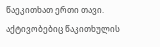წაეკითხათ ერთი თავი. აქტივობებიც წაკითხულის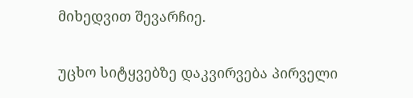მიხედვით შევარჩიე.

უცხო სიტყვებზე დაკვირვება პირველი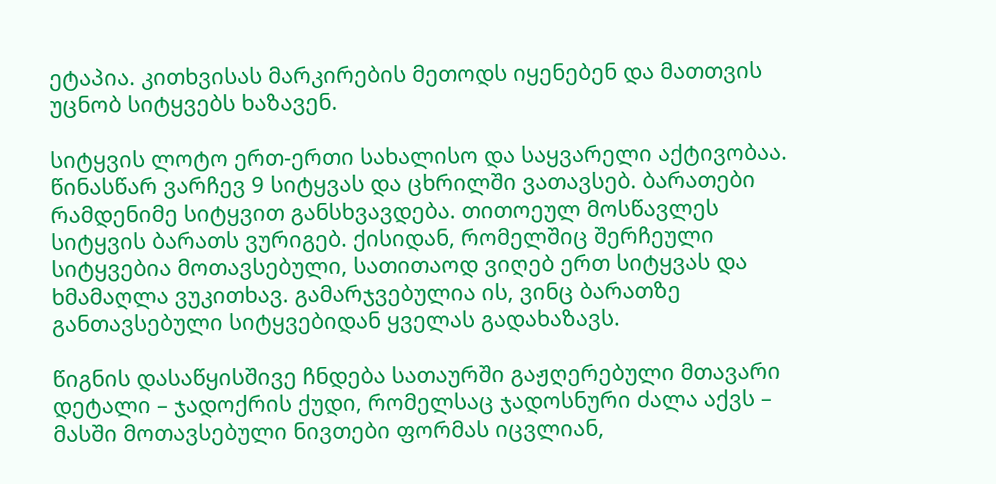ეტაპია. კითხვისას მარკირების მეთოდს იყენებენ და მათთვის უცნობ სიტყვებს ხაზავენ.

სიტყვის ლოტო ერთ-ერთი სახალისო და საყვარელი აქტივობაა. წინასწარ ვარჩევ 9 სიტყვას და ცხრილში ვათავსებ. ბარათები რამდენიმე სიტყვით განსხვავდება. თითოეულ მოსწავლეს სიტყვის ბარათს ვურიგებ. ქისიდან, რომელშიც შერჩეული სიტყვებია მოთავსებული, სათითაოდ ვიღებ ერთ სიტყვას და ხმამაღლა ვუკითხავ. გამარჯვებულია ის, ვინც ბარათზე განთავსებული სიტყვებიდან ყველას გადახაზავს.

წიგნის დასაწყისშივე ჩნდება სათაურში გაჟღერებული მთავარი დეტალი – ჯადოქრის ქუდი, რომელსაც ჯადოსნური ძალა აქვს – მასში მოთავსებული ნივთები ფორმას იცვლიან,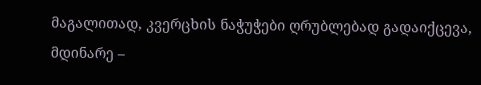მაგალითად, კვერცხის ნაჭუჭები ღრუბლებად გადაიქცევა, მდინარე –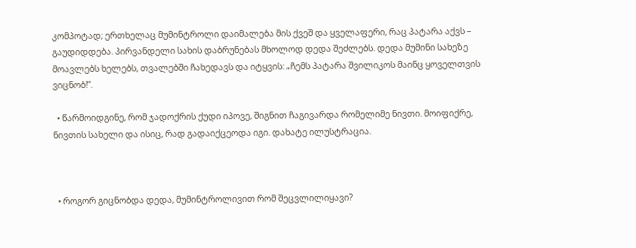კომპოტად; ერთხელაც მუმინტროლი დაიმალება მის ქვეშ და ყველაფერი, რაც პატარა აქვს – გაუდიდდება. პირვანდელი სახის დაბრუნებას მხოლოდ დედა შეძლებს. დედა მუმინი სახეზე მოავლებს ხელებს, თვალებში ჩახედავს და იტყვის: „ჩემს პატარა შვილიკოს მაინც ყოველთვის ვიცნობ!“.

  • წარმოიდგინე, რომ ჯადოქრის ქუდი იპოვე, შიგნით ჩაგივარდა რომელიმე ნივთი. მოიფიქრე, ნივთის სახელი და ისიც, რად გადაიქცეოდა იგი. დახატე ილუსტრაცია.



  • როგორ გიცნობდა დედა, მუმინტროლივით რომ შეცვლილიყავი?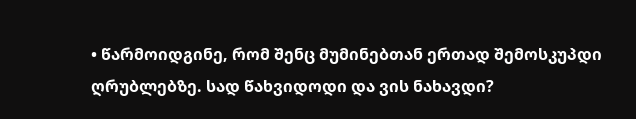• წარმოიდგინე, რომ შენც მუმინებთან ერთად შემოსკუპდი ღრუბლებზე. სად წახვიდოდი და ვის ნახავდი?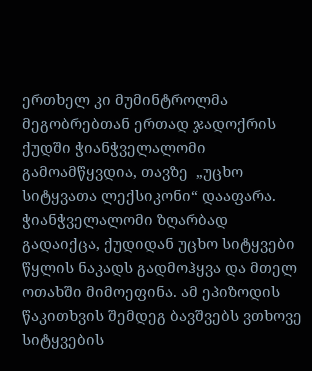ერთხელ კი მუმინტროლმა მეგობრებთან ერთად ჯადოქრის ქუდში ჭიანჭველალომი გამოამწყვდია, თავზე  „უცხო სიტყვათა ლექსიკონი“ დააფარა. ჭიანჭველალომი ზღარბად გადაიქცა, ქუდიდან უცხო სიტყვები წყლის ნაკადს გადმოჰყვა და მთელ ოთახში მიმოეფინა. ამ ეპიზოდის წაკითხვის შემდეგ ბავშვებს ვთხოვე სიტყვების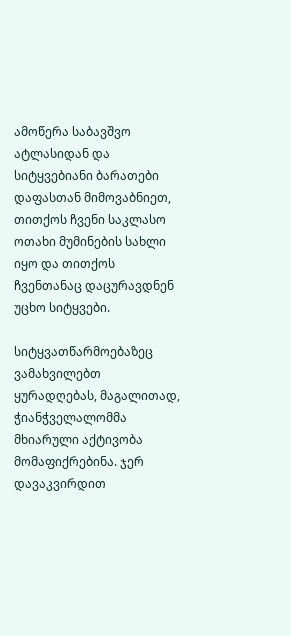ამოწერა საბავშვო ატლასიდან და სიტყვებიანი ბარათები დაფასთან მიმოვაბნიეთ, თითქოს ჩვენი საკლასო ოთახი მუმინების სახლი იყო და თითქოს ჩვენთანაც დაცურავდნენ უცხო სიტყვები.

სიტყვათწარმოებაზეც ვამახვილებთ ყურადღებას, მაგალითად, ჭიანჭველალომმა მხიარული აქტივობა მომაფიქრებინა. ჯერ დავაკვირდით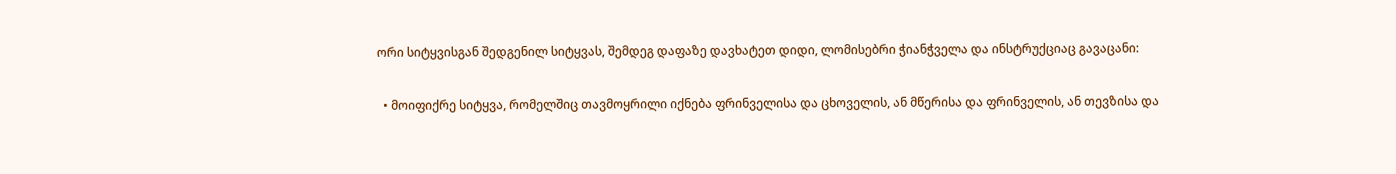ორი სიტყვისგან შედგენილ სიტყვას, შემდეგ დაფაზე დავხატეთ დიდი, ლომისებრი ჭიანჭველა და ინსტრუქციაც გავაცანი:

  • მოიფიქრე სიტყვა, რომელშიც თავმოყრილი იქნება ფრინველისა და ცხოველის, ან მწერისა და ფრინველის, ან თევზისა და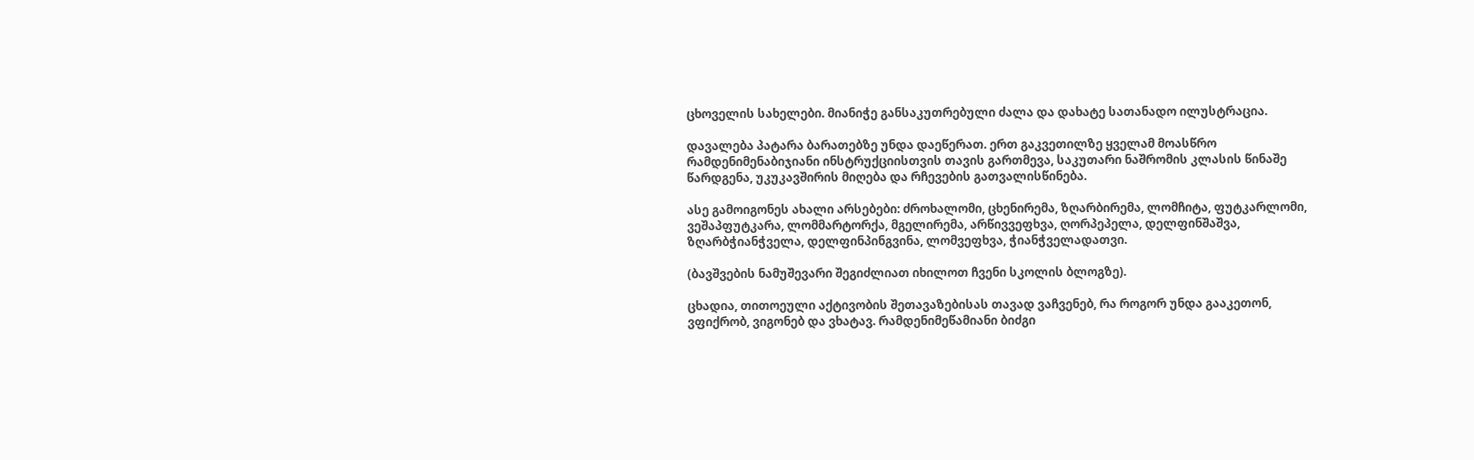ცხოველის სახელები. მიანიჭე განსაკუთრებული ძალა და დახატე სათანადო ილუსტრაცია.

დავალება პატარა ბარათებზე უნდა დაეწერათ. ერთ გაკვეთილზე ყველამ მოასწრო რამდენიმენაბიჯიანი ინსტრუქციისთვის თავის გართმევა, საკუთარი ნაშრომის კლასის წინაშე წარდგენა, უკუკავშირის მიღება და რჩევების გათვალისწინება.

ასე გამოიგონეს ახალი არსებები: ძროხალომი, ცხენირემა, ზღარბირემა, ლომჩიტა, ფუტკარლომი, ვეშაპფუტკარა, ლომმარტორქა, მგელირემა, არწივვეფხვა, ღორპეპელა, დელფინშაშვა, ზღარბჭიანჭველა, დელფინპინგვინა, ლომვეფხვა, ჭიანჭველადათვი.

(ბავშვების ნამუშევარი შეგიძლიათ იხილოთ ჩვენი სკოლის ბლოგზე).

ცხადია, თითოეული აქტივობის შეთავაზებისას თავად ვაჩვენებ, რა როგორ უნდა გააკეთონ, ვფიქრობ, ვიგონებ და ვხატავ. რამდენიმეწამიანი ბიძგი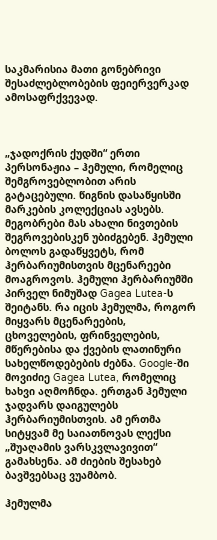საკმარისია მათი გონებრივი შესაძლებლობების ფეიერვერკად ამოსაფრქვევად.



„ჯადოქრის ქუდში“ ერთი პერსონაჟია – ჰემული, რომელიც შემგროვებლობით არის გატაცებული. წიგნის დასაწყისში მარკების კოლექციას ავსებს. მეგობრები მას ახალი ნივთების შეგროვებისკენ უბიძგებენ. ჰემული ბოლოს გადაწყვეტს, რომ ჰერბარიუმისთვის მცენარეები მოაგროვოს. ჰემული ჰერბარიუმში პირველ ნიმუშად Gagea Lutea-ს შეიტანს. რა იცის ჰემულმა, როგორ მიყვარს მცენარეების, ცხოველების, ფრინველების, მწერებისა და ქვების ლათინური სახელწოდებების ძებნა. Google-ში მოვიძიე Gagea Lutea, რომელიც ხახვი აღმოჩნდა. ერთგან ჰემული ჯადვარს დაიგულებს ჰერბარიუმისთვის. ამ ერთმა სიტყვამ მე საიათნოვას ლექსი „შუაღამის ვარსკვლავივით“ გამახსენა. ამ ძიების შესახებ ბავშვებსაც ვუამბობ.

ჰემულმა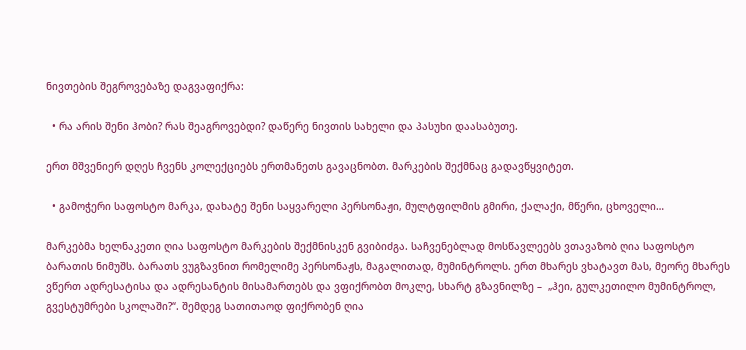ნივთების შეგროვებაზე დაგვაფიქრა:

  • რა არის შენი ჰობი? რას შეაგროვებდი? დაწერე ნივთის სახელი და პასუხი დაასაბუთე.

ერთ მშვენიერ დღეს ჩვენს კოლექციებს ერთმანეთს გავაცნობთ. მარკების შექმნაც გადავწყვიტეთ.

  • გამოჭერი საფოსტო მარკა, დახატე შენი საყვარელი პერსონაჟი, მულტფილმის გმირი, ქალაქი, მწერი, ცხოველი…

მარკებმა ხელნაკეთი ღია საფოსტო მარკების შექმნისკენ გვიბიძგა. საჩვენებლად მოსწავლეებს ვთავაზობ ღია საფოსტო ბარათის ნიმუშს. ბარათს ვუგზავნით რომელიმე პერსონაჟს, მაგალითად, მუმინტროლს. ერთ მხარეს ვხატავთ მას, მეორე მხარეს ვწერთ ადრესატისა და ადრესანტის მისამართებს და ვფიქრობთ მოკლე, სხარტ გზავნილზე –  „ჰეი, გულკეთილო მუმინტროლ, გვესტუმრები სკოლაში?“. შემდეგ სათითაოდ ფიქრობენ ღია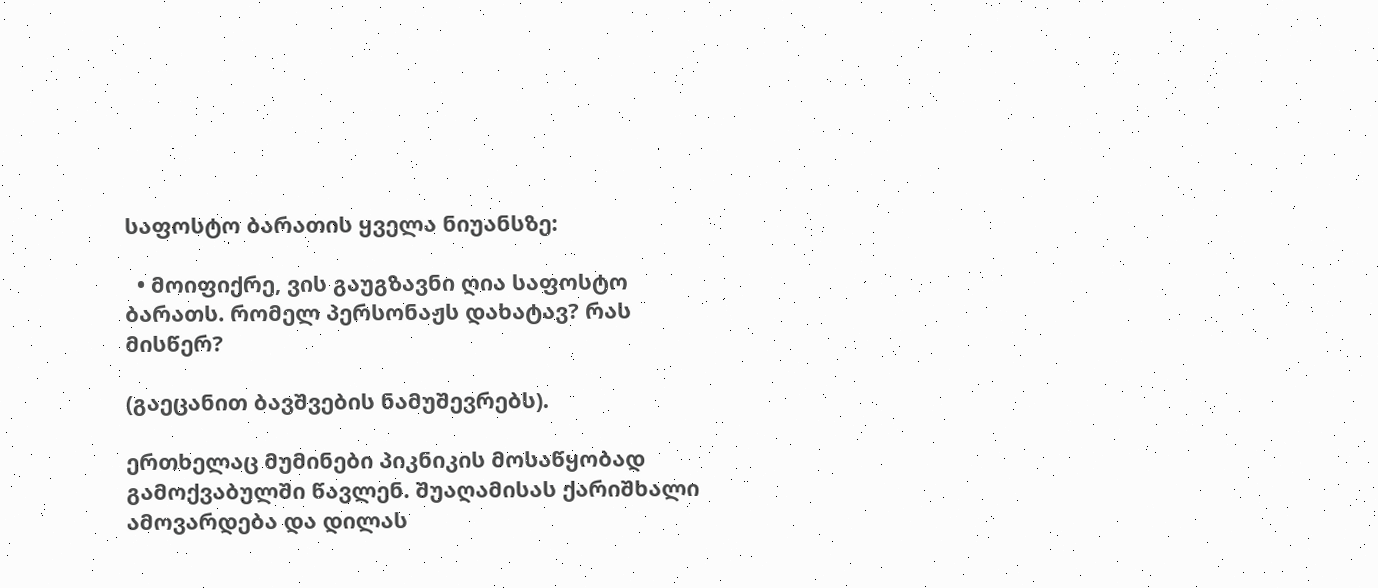საფოსტო ბარათის ყველა ნიუანსზე:

  • მოიფიქრე, ვის გაუგზავნი ღია საფოსტო ბარათს. რომელ პერსონაჟს დახატავ? რას მისწერ?

(გაეცანით ბავშვების ნამუშევრებს).

ერთხელაც მუმინები პიკნიკის მოსაწყობად გამოქვაბულში წავლენ. შუაღამისას ქარიშხალი ამოვარდება და დილას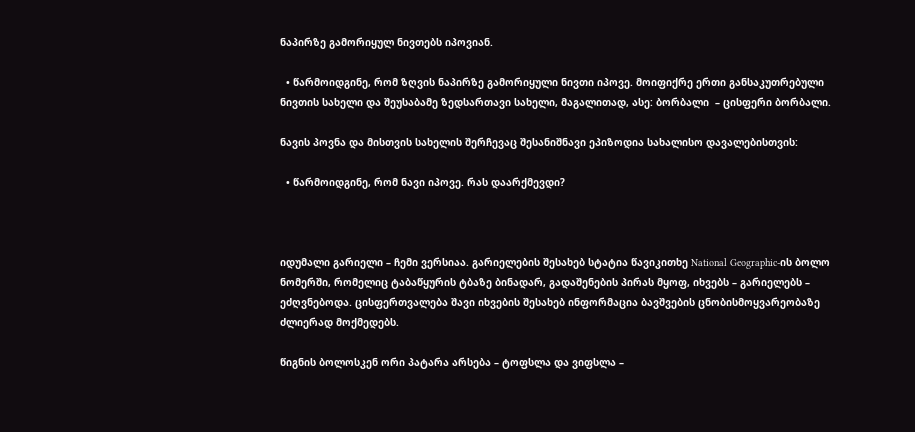ნაპირზე გამორიყულ ნივთებს იპოვიან.

  • წარმოიდგინე, რომ ზღვის ნაპირზე გამორიყული ნივთი იპოვე. მოიფიქრე ერთი განსაკუთრებული ნივთის სახელი და შეუსაბამე ზედსართავი სახელი, მაგალითად, ასე: ბორბალი  – ცისფერი ბორბალი.

ნავის პოვნა და მისთვის სახელის შერჩევაც შესანიშნავი ეპიზოდია სახალისო დავალებისთვის:

  • წარმოიდგინე, რომ ნავი იპოვე. რას დაარქმევდი?



იდუმალი გარიელი – ჩემი ვერსიაა. გარიელების შესახებ სტატია წავიკითხე National Geographic-ის ბოლო ნომერში, რომელიც ტაბაწყურის ტბაზე ბინადარ, გადაშენების პირას მყოფ, იხვებს – გარიელებს – ეძღვნებოდა. ცისფერთვალება შავი იხვების შესახებ ინფორმაცია ბავშვების ცნობისმოყვარეობაზე ძლიერად მოქმედებს.

წიგნის ბოლოსკენ ორი პატარა არსება – ტოფსლა და ვიფსლა –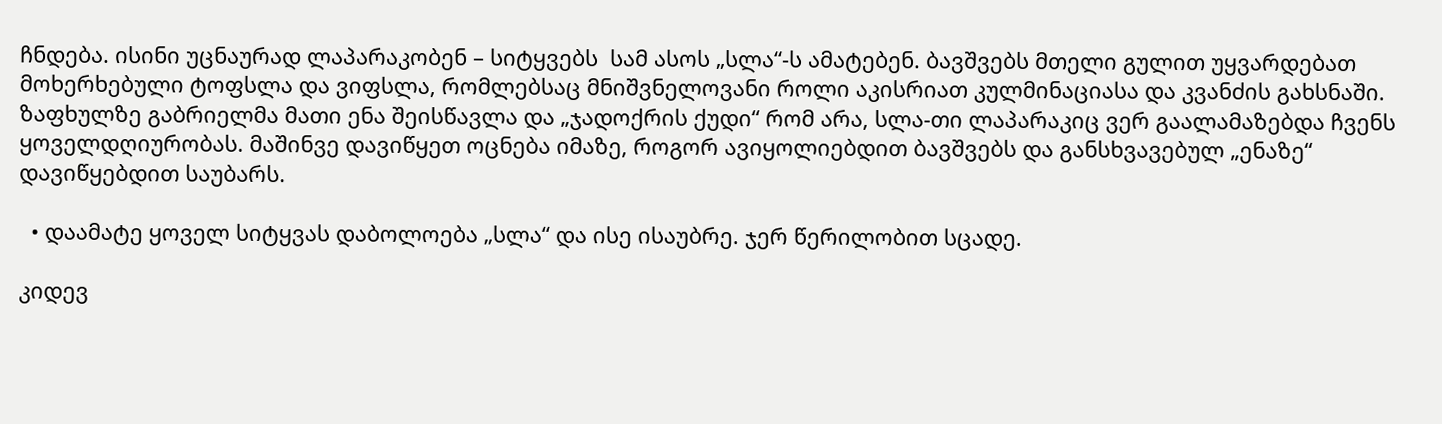ჩნდება. ისინი უცნაურად ლაპარაკობენ – სიტყვებს  სამ ასოს „სლა“-ს ამატებენ. ბავშვებს მთელი გულით უყვარდებათ მოხერხებული ტოფსლა და ვიფსლა, რომლებსაც მნიშვნელოვანი როლი აკისრიათ კულმინაციასა და კვანძის გახსნაში. ზაფხულზე გაბრიელმა მათი ენა შეისწავლა და „ჯადოქრის ქუდი“ რომ არა, სლა-თი ლაპარაკიც ვერ გაალამაზებდა ჩვენს ყოველდღიურობას. მაშინვე დავიწყეთ ოცნება იმაზე, როგორ ავიყოლიებდით ბავშვებს და განსხვავებულ „ენაზე“ დავიწყებდით საუბარს.

  • დაამატე ყოველ სიტყვას დაბოლოება „სლა“ და ისე ისაუბრე. ჯერ წერილობით სცადე.

კიდევ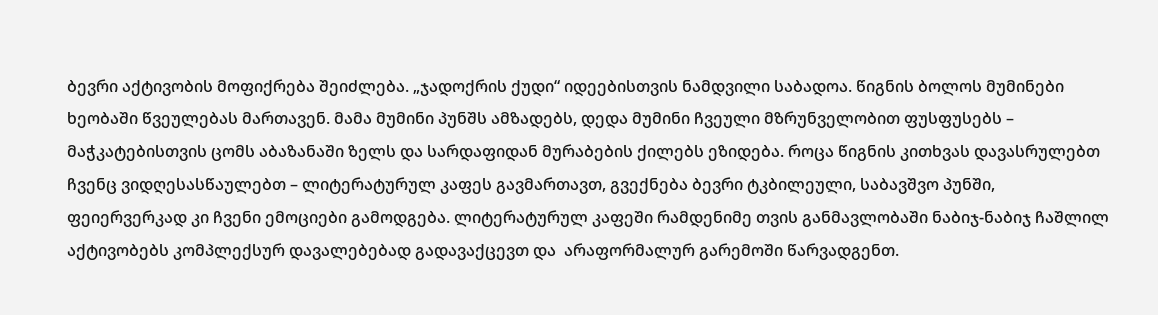ბევრი აქტივობის მოფიქრება შეიძლება. „ჯადოქრის ქუდი“ იდეებისთვის ნამდვილი საბადოა. წიგნის ბოლოს მუმინები ხეობაში წვეულებას მართავენ. მამა მუმინი პუნშს ამზადებს, დედა მუმინი ჩვეული მზრუნველობით ფუსფუსებს – მაჭკატებისთვის ცომს აბაზანაში ზელს და სარდაფიდან მურაბების ქილებს ეზიდება. როცა წიგნის კითხვას დავასრულებთ ჩვენც ვიდღესასწაულებთ – ლიტერატურულ კაფეს გავმართავთ, გვექნება ბევრი ტკბილეული, საბავშვო პუნში, ფეიერვერკად კი ჩვენი ემოციები გამოდგება. ლიტერატურულ კაფეში რამდენიმე თვის განმავლობაში ნაბიჯ-ნაბიჯ ჩაშლილ აქტივობებს კომპლექსურ დავალებებად გადავაქცევთ და  არაფორმალურ გარემოში წარვადგენთ.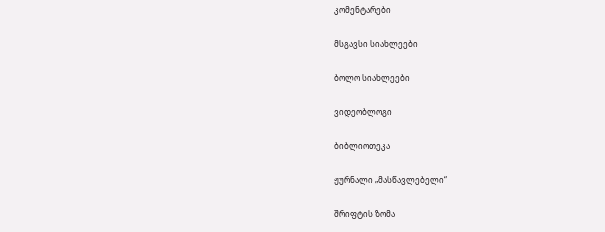კომენტარები

მსგავსი სიახლეები

ბოლო სიახლეები

ვიდეობლოგი

ბიბლიოთეკა

ჟურნალი „მასწავლებელი“

შრიფტის ზომა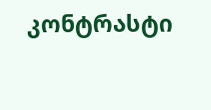კონტრასტი